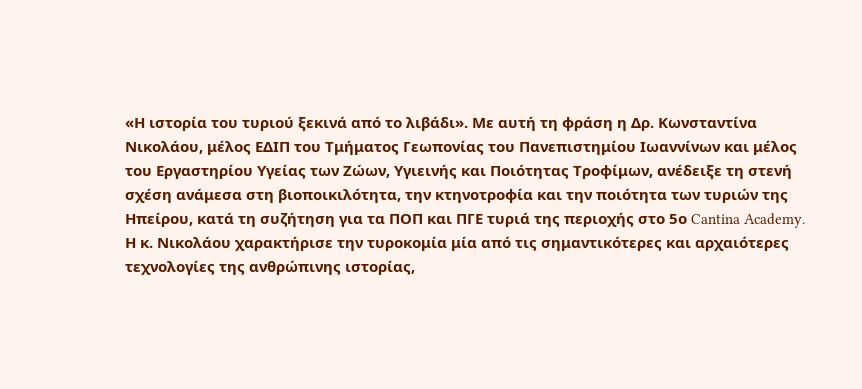«Η ιστορία του τυριού ξεκινά από το λιβάδι». Με αυτή τη φράση η Δρ. Κωνσταντίνα Νικολάου, μέλος ΕΔΙΠ του Τμήματος Γεωπονίας του Πανεπιστημίου Ιωαννίνων και μέλος του Εργαστηρίου Υγείας των Ζώων, Υγιεινής και Ποιότητας Τροφίμων, ανέδειξε τη στενή σχέση ανάμεσα στη βιοποικιλότητα, την κτηνοτροφία και την ποιότητα των τυριών της Ηπείρου, κατά τη συζήτηση για τα ΠΟΠ και ΠΓΕ τυριά της περιοχής στο 5ο Cantina Academy.
Η κ. Νικολάου χαρακτήρισε την τυροκομία μία από τις σημαντικότερες και αρχαιότερες τεχνολογίες της ανθρώπινης ιστορίας,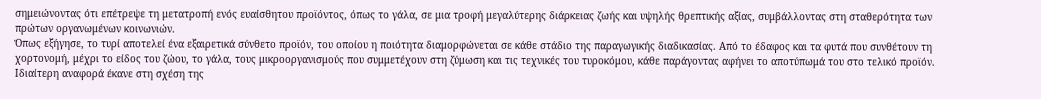σημειώνοντας ότι επέτρεψε τη μετατροπή ενός ευαίσθητου προϊόντος, όπως το γάλα, σε μια τροφή μεγαλύτερης διάρκειας ζωής και υψηλής θρεπτικής αξίας, συμβάλλοντας στη σταθερότητα των πρώτων οργανωμένων κοινωνιών.
Όπως εξήγησε, το τυρί αποτελεί ένα εξαιρετικά σύνθετο προϊόν, του οποίου η ποιότητα διαμορφώνεται σε κάθε στάδιο της παραγωγικής διαδικασίας. Από το έδαφος και τα φυτά που συνθέτουν τη χορτονομή, μέχρι το είδος του ζώου, το γάλα, τους μικροοργανισμούς που συμμετέχουν στη ζύμωση και τις τεχνικές του τυροκόμου, κάθε παράγοντας αφήνει το αποτύπωμά του στο τελικό προϊόν.
Ιδιαίτερη αναφορά έκανε στη σχέση της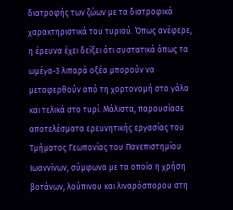διατροφής των ζώων με τα διατροφικά χαρακτηριστικά του τυριού. Όπως ανέφερε, η έρευνα έχει δείξει ότι συστατικά όπως τα ωμέγα-3 λιπαρά οξέα μπορούν να μεταφερθούν από τη χορτονομή στο γάλα και τελικά στο τυρί. Μάλιστα, παρουσίασε αποτελέσματα ερευνητικής εργασίας του Τμήματος Γεωπονίας του Πανεπιστημίου Ιωαννίνων, σύμφωνα με τα οποία η χρήση βοτάνων, λούπινου και λιναρόσπορου στη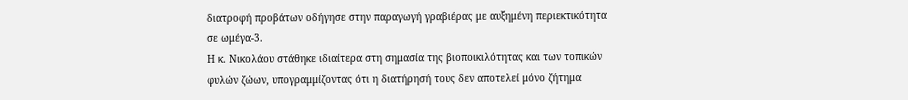διατροφή προβάτων οδήγησε στην παραγωγή γραβιέρας με αυξημένη περιεκτικότητα σε ωμέγα-3.
Η κ. Νικολάου στάθηκε ιδιαίτερα στη σημασία της βιοποικιλότητας και των τοπικών φυλών ζώων, υπογραμμίζοντας ότι η διατήρησή τους δεν αποτελεί μόνο ζήτημα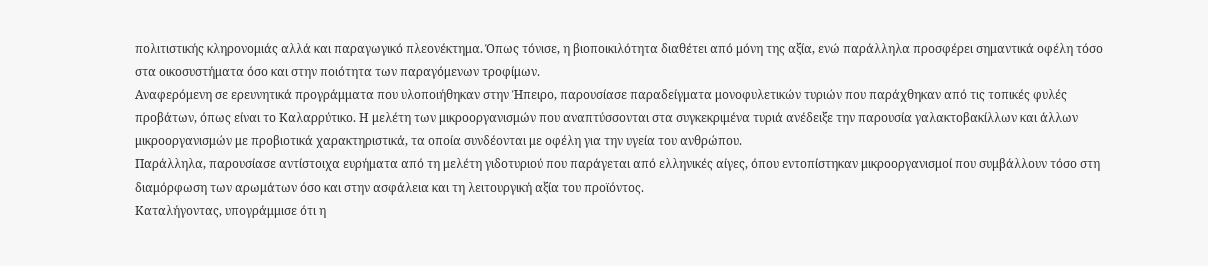πολιτιστικής κληρονομιάς αλλά και παραγωγικό πλεονέκτημα. Όπως τόνισε, η βιοποικιλότητα διαθέτει από μόνη της αξία, ενώ παράλληλα προσφέρει σημαντικά οφέλη τόσο στα οικοσυστήματα όσο και στην ποιότητα των παραγόμενων τροφίμων.
Αναφερόμενη σε ερευνητικά προγράμματα που υλοποιήθηκαν στην Ήπειρο, παρουσίασε παραδείγματα μονοφυλετικών τυριών που παράχθηκαν από τις τοπικές φυλές προβάτων, όπως είναι το Καλαρρύτικο. Η μελέτη των μικροοργανισμών που αναπτύσσονται στα συγκεκριμένα τυριά ανέδειξε την παρουσία γαλακτοβακίλλων και άλλων μικροοργανισμών με προβιοτικά χαρακτηριστικά, τα οποία συνδέονται με οφέλη για την υγεία του ανθρώπου.
Παράλληλα, παρουσίασε αντίστοιχα ευρήματα από τη μελέτη γιδοτυριού που παράγεται από ελληνικές αίγες, όπου εντοπίστηκαν μικροοργανισμοί που συμβάλλουν τόσο στη διαμόρφωση των αρωμάτων όσο και στην ασφάλεια και τη λειτουργική αξία του προϊόντος.
Καταλήγοντας, υπογράμμισε ότι η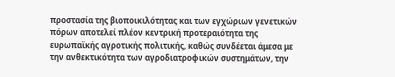προστασία της βιοποικιλότητας και των εγχώριων γενετικών πόρων αποτελεί πλέον κεντρική προτεραιότητα της ευρωπαϊκής αγροτικής πολιτικής, καθώς συνδέεται άμεσα με την ανθεκτικότητα των αγροδιατροφικών συστημάτων, την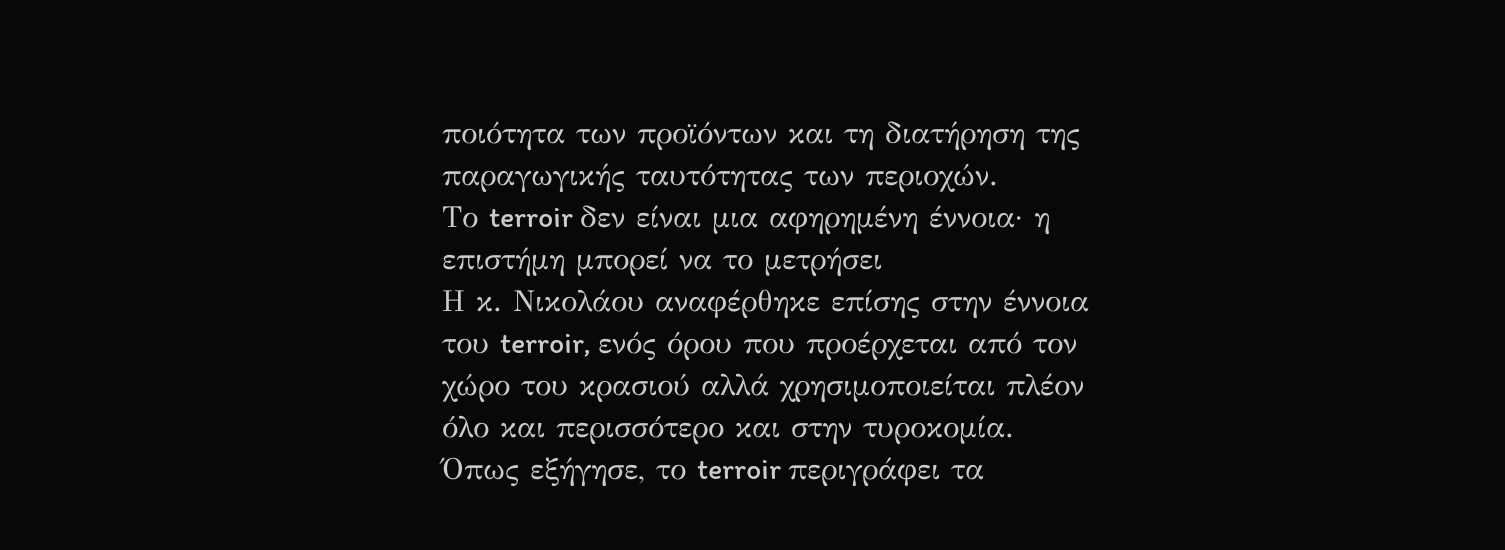ποιότητα των προϊόντων και τη διατήρηση της παραγωγικής ταυτότητας των περιοχών.
Το terroir δεν είναι μια αφηρημένη έννοια· η επιστήμη μπορεί να το μετρήσει
Η κ. Νικολάου αναφέρθηκε επίσης στην έννοια του terroir, ενός όρου που προέρχεται από τον χώρο του κρασιού αλλά χρησιμοποιείται πλέον όλο και περισσότερο και στην τυροκομία. Όπως εξήγησε, το terroir περιγράφει τα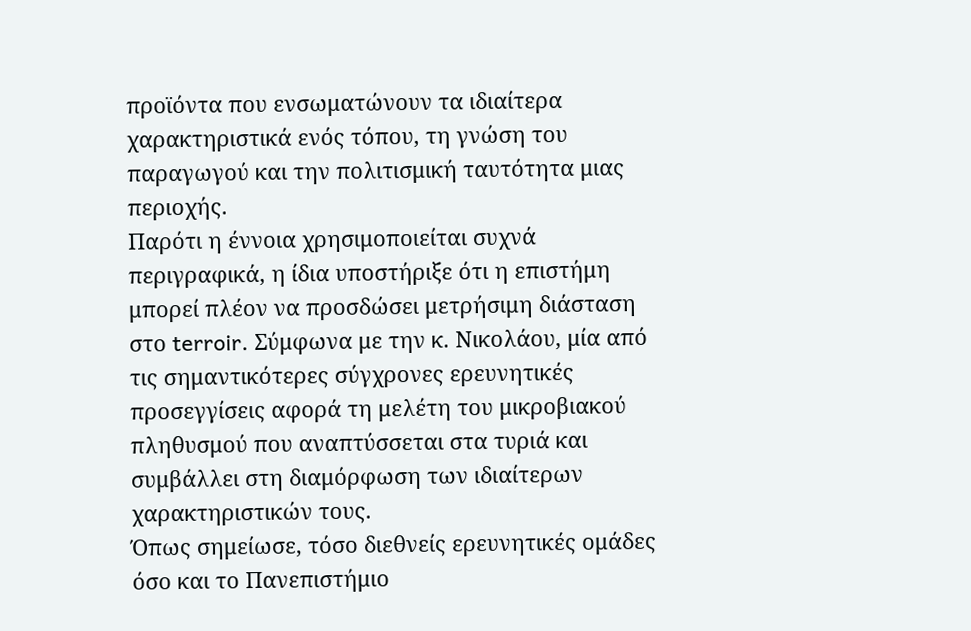προϊόντα που ενσωματώνουν τα ιδιαίτερα χαρακτηριστικά ενός τόπου, τη γνώση του παραγωγού και την πολιτισμική ταυτότητα μιας περιοχής.
Παρότι η έννοια χρησιμοποιείται συχνά περιγραφικά, η ίδια υποστήριξε ότι η επιστήμη μπορεί πλέον να προσδώσει μετρήσιμη διάσταση στο terroir. Σύμφωνα με την κ. Νικολάου, μία από τις σημαντικότερες σύγχρονες ερευνητικές προσεγγίσεις αφορά τη μελέτη του μικροβιακού πληθυσμού που αναπτύσσεται στα τυριά και συμβάλλει στη διαμόρφωση των ιδιαίτερων χαρακτηριστικών τους.
Όπως σημείωσε, τόσο διεθνείς ερευνητικές ομάδες όσο και το Πανεπιστήμιο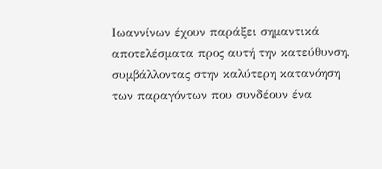Ιωαννίνων έχουν παράξει σημαντικά αποτελέσματα προς αυτή την κατεύθυνση, συμβάλλοντας στην καλύτερη κατανόηση των παραγόντων που συνδέουν ένα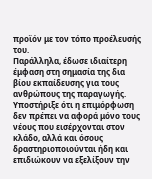προϊόν με τον τόπο προέλευσής του.
Παράλληλα, έδωσε ιδιαίτερη έμφαση στη σημασία της δια βίου εκπαίδευσης για τους ανθρώπους της παραγωγής. Υποστήριξε ότι η επιμόρφωση δεν πρέπει να αφορά μόνο τους νέους που εισέρχονται στον κλάδο, αλλά και όσους δραστηριοποιούνται ήδη και επιδιώκουν να εξελίξουν την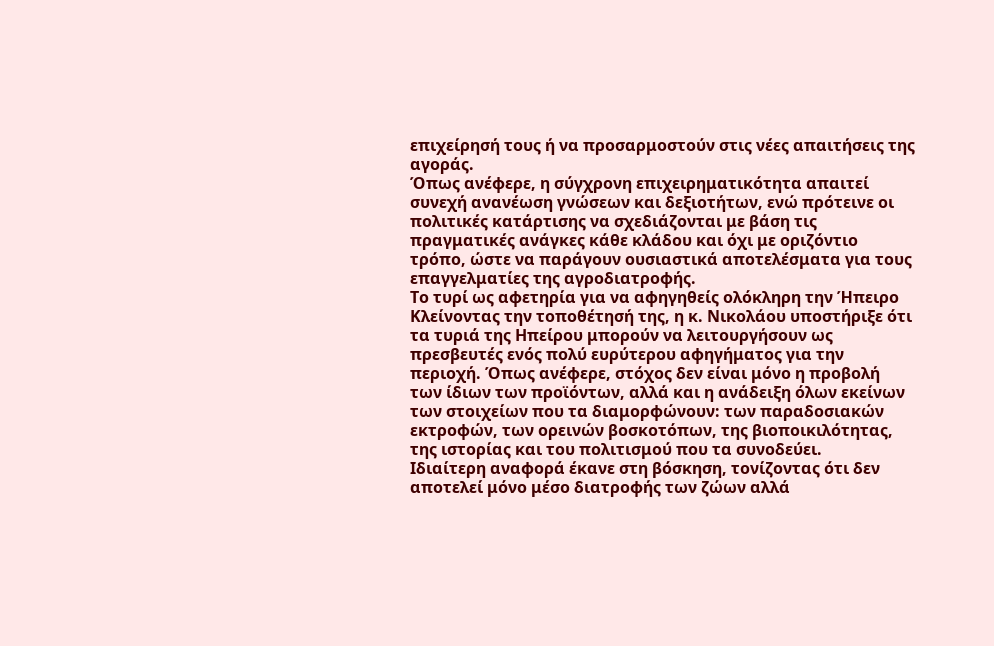επιχείρησή τους ή να προσαρμοστούν στις νέες απαιτήσεις της αγοράς.
Όπως ανέφερε, η σύγχρονη επιχειρηματικότητα απαιτεί συνεχή ανανέωση γνώσεων και δεξιοτήτων, ενώ πρότεινε οι πολιτικές κατάρτισης να σχεδιάζονται με βάση τις πραγματικές ανάγκες κάθε κλάδου και όχι με οριζόντιο τρόπο, ώστε να παράγουν ουσιαστικά αποτελέσματα για τους επαγγελματίες της αγροδιατροφής.
Το τυρί ως αφετηρία για να αφηγηθείς ολόκληρη την Ήπειρο
Κλείνοντας την τοποθέτησή της, η κ. Νικολάου υποστήριξε ότι τα τυριά της Ηπείρου μπορούν να λειτουργήσουν ως πρεσβευτές ενός πολύ ευρύτερου αφηγήματος για την περιοχή. Όπως ανέφερε, στόχος δεν είναι μόνο η προβολή των ίδιων των προϊόντων, αλλά και η ανάδειξη όλων εκείνων των στοιχείων που τα διαμορφώνουν: των παραδοσιακών εκτροφών, των ορεινών βοσκοτόπων, της βιοποικιλότητας, της ιστορίας και του πολιτισμού που τα συνοδεύει.
Ιδιαίτερη αναφορά έκανε στη βόσκηση, τονίζοντας ότι δεν αποτελεί μόνο μέσο διατροφής των ζώων αλλά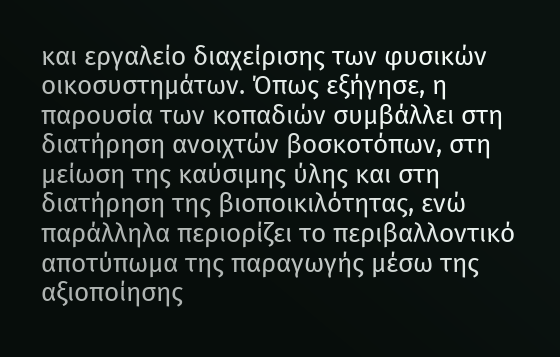και εργαλείο διαχείρισης των φυσικών οικοσυστημάτων. Όπως εξήγησε, η παρουσία των κοπαδιών συμβάλλει στη διατήρηση ανοιχτών βοσκοτόπων, στη μείωση της καύσιμης ύλης και στη διατήρηση της βιοποικιλότητας, ενώ παράλληλα περιορίζει το περιβαλλοντικό αποτύπωμα της παραγωγής μέσω της αξιοποίησης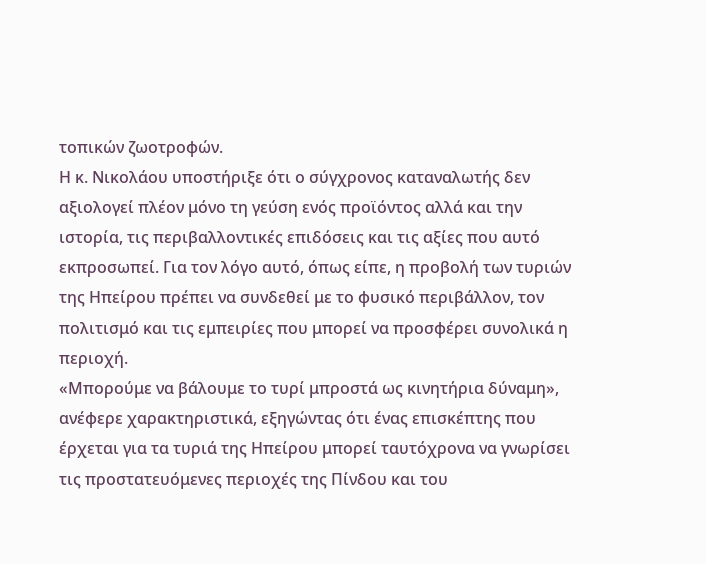τοπικών ζωοτροφών.
Η κ. Νικολάου υποστήριξε ότι ο σύγχρονος καταναλωτής δεν αξιολογεί πλέον μόνο τη γεύση ενός προϊόντος αλλά και την ιστορία, τις περιβαλλοντικές επιδόσεις και τις αξίες που αυτό εκπροσωπεί. Για τον λόγο αυτό, όπως είπε, η προβολή των τυριών της Ηπείρου πρέπει να συνδεθεί με το φυσικό περιβάλλον, τον πολιτισμό και τις εμπειρίες που μπορεί να προσφέρει συνολικά η περιοχή.
«Μπορούμε να βάλουμε το τυρί μπροστά ως κινητήρια δύναμη», ανέφερε χαρακτηριστικά, εξηγώντας ότι ένας επισκέπτης που έρχεται για τα τυριά της Ηπείρου μπορεί ταυτόχρονα να γνωρίσει τις προστατευόμενες περιοχές της Πίνδου και του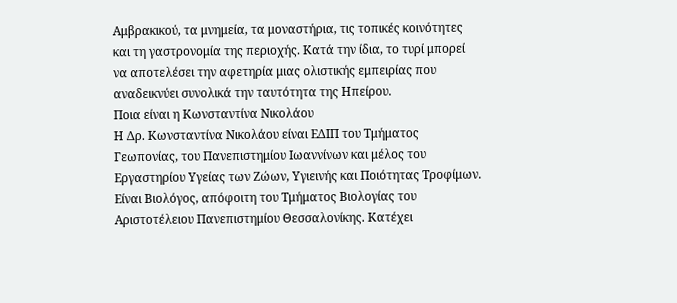Αμβρακικού, τα μνημεία, τα μοναστήρια, τις τοπικές κοινότητες και τη γαστρονομία της περιοχής. Κατά την ίδια, το τυρί μπορεί να αποτελέσει την αφετηρία μιας ολιστικής εμπειρίας που αναδεικνύει συνολικά την ταυτότητα της Ηπείρου.
Ποια είναι η Κωνσταντίνα Νικολάου
Η Δρ. Κωνσταντίνα Νικολάου είναι ΕΔΙΠ του Τμήματος Γεωπονίας, του Πανεπιστημίου Ιωαννίνων και μέλος του Εργαστηρίου Υγείας των Ζώων, Υγιεινής και Ποιότητας Τροφίμων. Είναι Βιολόγος, απόφοιτη του Τμήματος Βιολογίας του Αριστοτέλειου Πανεπιστημίου Θεσσαλονίκης. Κατέχει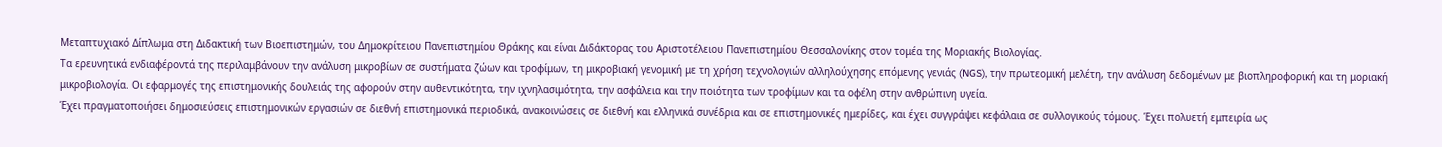Μεταπτυχιακό Δίπλωμα στη Διδακτική των Βιοεπιστημών, του Δημοκρίτειου Πανεπιστημίου Θράκης και είναι Διδάκτορας του Αριστοτέλειου Πανεπιστημίου Θεσσαλονίκης στον τομέα της Μοριακής Βιολογίας.
Τα ερευνητικά ενδιαφέροντά της περιλαμβάνουν την ανάλυση μικροβίων σε συστήματα ζώων και τροφίμων, τη μικροβιακή γενομική με τη χρήση τεχνολογιών αλληλούχησης επόμενης γενιάς (NGS), την πρωτεομική μελέτη, την ανάλυση δεδομένων με βιοπληροφορική και τη μοριακή μικροβιολογία. Οι εφαρμογές της επιστημονικής δουλειάς της αφορούν στην αυθεντικότητα, την ιχνηλασιμότητα, την ασφάλεια και την ποιότητα των τροφίμων και τα οφέλη στην ανθρώπινη υγεία.
Έχει πραγματοποιήσει δημοσιεύσεις επιστημονικών εργασιών σε διεθνή επιστημονικά περιοδικά, ανακοινώσεις σε διεθνή και ελληνικά συνέδρια και σε επιστημονικές ημερίδες, και έχει συγγράψει κεφάλαια σε συλλογικούς τόμους. Έχει πολυετή εμπειρία ως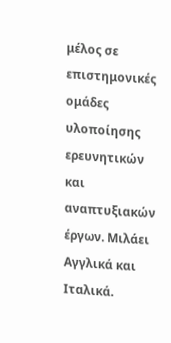μέλος σε επιστημονικές ομάδες υλοποίησης ερευνητικών και αναπτυξιακών έργων. Μιλάει Αγγλικά και Ιταλικά.